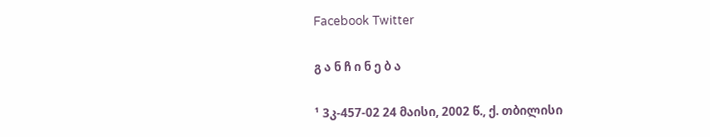Facebook Twitter

გ ა ნ ჩ ი ნ ე ბ ა

¹ 3კ-457-02 24 მაისი, 2002 წ., ქ. თბილისი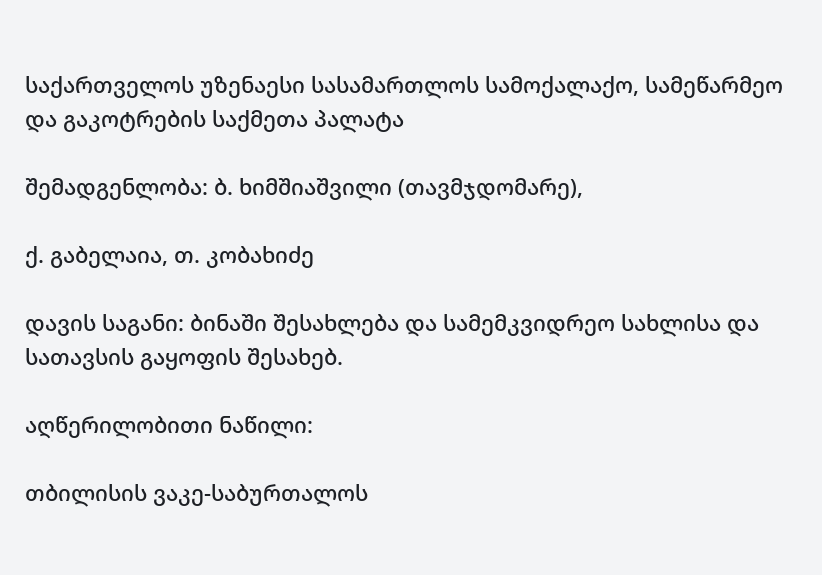საქართველოს უზენაესი სასამართლოს სამოქალაქო, სამეწარმეო და გაკოტრების საქმეთა პალატა

შემადგენლობა: ბ. ხიმშიაშვილი (თავმჯდომარე),

ქ. გაბელაია, თ. კობახიძე

დავის საგანი: ბინაში შესახლება და სამემკვიდრეო სახლისა და სათავსის გაყოფის შესახებ.

აღწერილობითი ნაწილი:

თბილისის ვაკე-საბურთალოს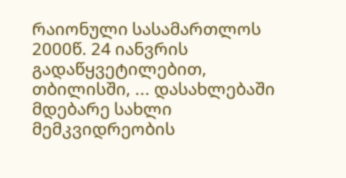რაიონული სასამართლოს 2000წ. 24 იანვრის გადაწყვეტილებით, თბილისში, ... დასახლებაში მდებარე სახლი მემკვიდრეობის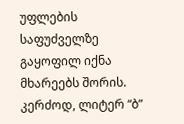უფლების საფუძველზე გაყოფილ იქნა მხარეებს შორის. კერძოდ, ლიტერ “ბ”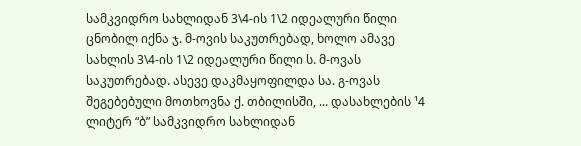სამკვიდრო სახლიდან 3\4-ის 1\2 იდეალური წილი ცნობილ იქნა ჯ. მ-ოვის საკუთრებად, ხოლო ამავე სახლის 3\4-ის 1\2 იდეალური წილი ს. მ-ოვას საკუთრებად. ასევე დაკმაყოფილდა სა. გ-ოვას შეგებებული მოთხოვნა ქ. თბილისში, ... დასახლების ¹4 ლიტერ “ბ” სამკვიდრო სახლიდან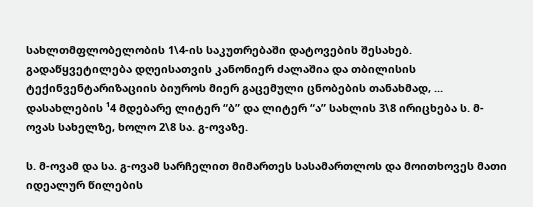სახლთმფლობელობის 1\4-ის საკუთრებაში დატოვების შესახებ. გადაწყვეტილება დღეისათვის კანონიერ ძალაშია და თბილისის ტექინვენტარიზაციის ბიუროს მიერ გაცემული ცნობების თანახმად, ... დასახლების ¹4 მდებარე ლიტერ “ბ” და ლიტერ “ა” სახლის 3\8 ირიცხება ს. მ-ოვას სახელზე, ხოლო 2\8 სა. გ-ოვაზე.

ს. მ-ოვამ და სა. გ-ოვამ სარჩელით მიმართეს სასამართლოს და მოითხოვეს მათი იდეალურ წილების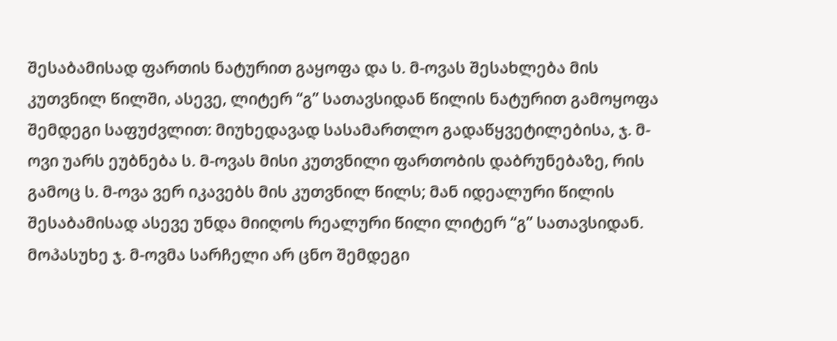შესაბამისად ფართის ნატურით გაყოფა და ს. მ-ოვას შესახლება მის კუთვნილ წილში, ასევე, ლიტერ “გ” სათავსიდან წილის ნატურით გამოყოფა შემდეგი საფუძვლით: მიუხედავად სასამართლო გადაწყვეტილებისა, ჯ. მ-ოვი უარს ეუბნება ს. მ-ოვას მისი კუთვნილი ფართობის დაბრუნებაზე, რის გამოც ს. მ-ოვა ვერ იკავებს მის კუთვნილ წილს; მან იდეალური წილის შესაბამისად ასევე უნდა მიიღოს რეალური წილი ლიტერ “გ” სათავსიდან. მოპასუხე ჯ. მ-ოვმა სარჩელი არ ცნო შემდეგი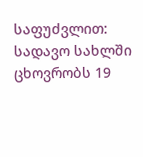საფუძვლით: სადავო სახლში ცხოვრობს 19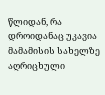წლიდან, რა დროიდანაც უკავია მამამისის სახელზე აღრიცხული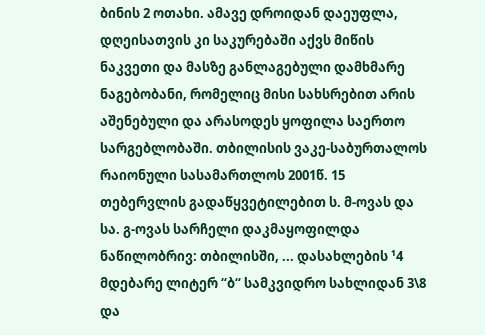ბინის 2 ოთახი. ამავე დროიდან დაეუფლა, დღეისათვის კი საკურებაში აქვს მიწის ნაკვეთი და მასზე განლაგებული დამხმარე ნაგებობანი, რომელიც მისი სახსრებით არის აშენებული და არასოდეს ყოფილა საერთო სარგებლობაში. თბილისის ვაკე-საბურთალოს რაიონული სასამართლოს 2001წ. 15 თებერვლის გადაწყვეტილებით ს. მ-ოვას და სა. გ-ოვას სარჩელი დაკმაყოფილდა ნაწილობრივ: თბილისში, ... დასახლების ¹4 მდებარე ლიტერ “ბ“ სამკვიდრო სახლიდან 3\8 და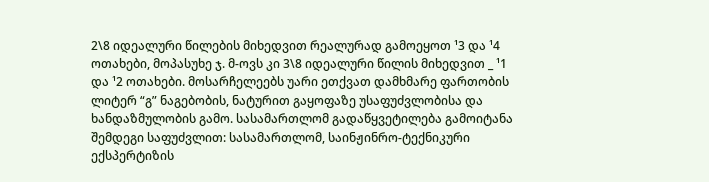2\8 იდეალური წილების მიხედვით რეალურად გამოეყოთ ¹3 და ¹4 ოთახები, მოპასუხე ჯ. მ-ოვს კი 3\8 იდეალური წილის მიხედვით _ ¹1 და ¹2 ოთახები. მოსარჩელეებს უარი ეთქვათ დამხმარე ფართობის ლიტერ “გ” ნაგებობის, ნატურით გაყოფაზე უსაფუძვლობისა და ხანდაზმულობის გამო. სასამართლომ გადაწყვეტილება გამოიტანა შემდეგი საფუძვლით: სასამართლომ, საინჟინრო-ტექნიკური ექსპერტიზის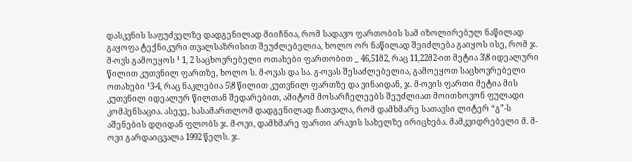დასკვნის საფუძველზე დადგენილად მიიჩნია, რომ სადავო ფართობის სამ იზოლირებულ ნაწილად გაყოფა ტექნიკური თვალსაზრისით შეუძლებელია, ხოლო ორ ნაწილად შეიძლება გაიყოს ისე, რომ ჯ. მ-ოვს გამოეყოს ¹ 1, 2 საცხოვრებელი ოთახები ფართობით _ 46,51მ2, რაც 11,22მ2-ით მეტია 3\8 იდეალური წილით კუთვნილ ფართზე, ხოლო ს. მ-ოვას და სა. გ-ოვას შესაძლებელია, გამოეყოთ საცხოვრებელი ოთახები ¹3-4, რაც ნაკლებია 5\8 წილით კუთვნილ ფართზე და ვინაიდან, ჯ. მ-ოვის ფართი მეტია მის კუთვნილ იდეალურ წილთან შედარებით, ამიტომ მოსარჩელეებს შეუძლიათ მოითხოვონ ფულადი კომპენსაცია. ასევე, სასამართლომ დადგენილად ჩათვალა, რომ დამხმარე სათავსი ლიტერ “გ”-ს აშენების დღიდან ფლობს ჯ. მ-ოვი, დამხმარე ფართი არავის სახელზე ირიცხება. მამკვიდრებელი მ. მ-ოვი გარდაიცვალა 1992 წელს. ჯ.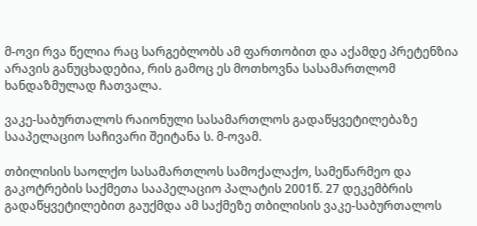მ-ოვი რვა წელია რაც სარგებლობს ამ ფართობით და აქამდე პრეტენზია არავის განუცხადებია, რის გამოც ეს მოთხოვნა სასამართლომ ხანდაზმულად ჩათვალა.

ვაკე-საბურთალოს რაიონული სასამართლოს გადაწყვეტილებაზე სააპელაციო საჩივარი შეიტანა ს. მ-ოვამ.

თბილისის საოლქო სასამართლოს სამოქალაქო, სამეწარმეო და გაკოტრების საქმეთა სააპელაციო პალატის 2001წ. 27 დეკემბრის გადაწყვეტილებით გაუქმდა ამ საქმეზე თბილისის ვაკე-საბურთალოს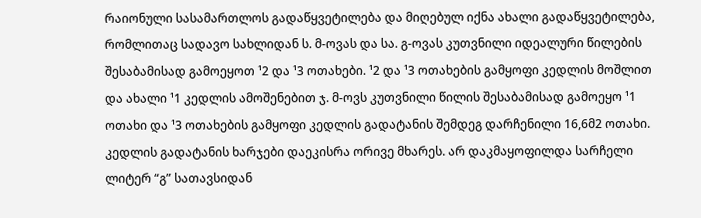რაიონული სასამართლოს გადაწყვეტილება და მიღებულ იქნა ახალი გადაწყვეტილება, რომლითაც სადავო სახლიდან ს. მ-ოვას და სა. გ-ოვას კუთვნილი იდეალური წილების შესაბამისად გამოეყოთ ¹2 და ¹3 ოთახები. ¹2 და ¹3 ოთახების გამყოფი კედლის მოშლით და ახალი ¹1 კედლის ამოშენებით ჯ. მ-ოვს კუთვნილი წილის შესაბამისად გამოეყო ¹1 ოთახი და ¹3 ოთახების გამყოფი კედლის გადატანის შემდეგ დარჩენილი 16,6მ2 ოთახი. კედლის გადატანის ხარჯები დაეკისრა ორივე მხარეს. არ დაკმაყოფილდა სარჩელი ლიტერ “გ” სათავსიდან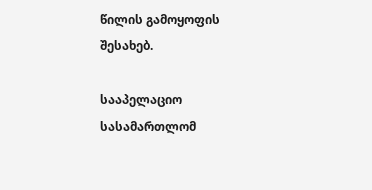წილის გამოყოფის შესახებ.

სააპელაციო სასამართლომ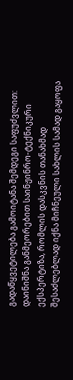გადაწყვეტილება გამოიტანა შემდეგი საფუძვლით: დაინიშნა განმეორებით საინჟინრო-ტექნიკური ექსპერტიზა, რომლის დასკვნის თანახმად შესაძლებლად იქნა მიჩნეული სახლის სამად გაყოფა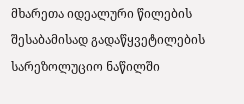მხარეთა იდეალური წილების შესაბამისად გადაწყვეტილების სარეზოლუციო ნაწილში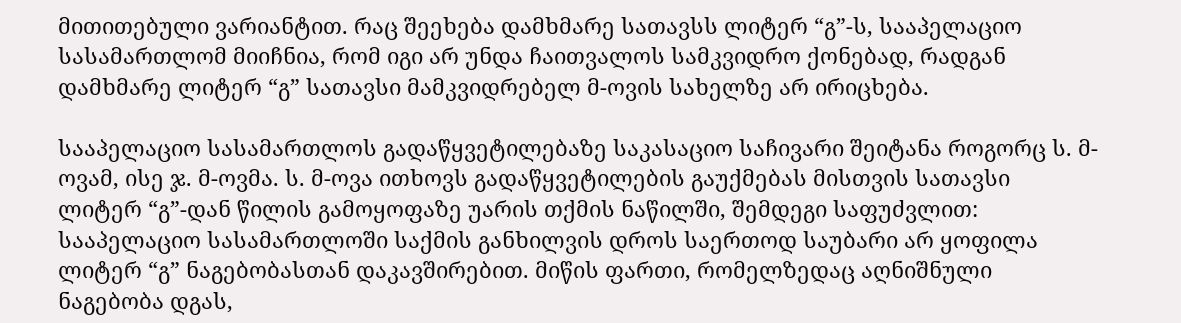მითითებული ვარიანტით. რაც შეეხება დამხმარე სათავსს ლიტერ “გ”-ს, სააპელაციო სასამართლომ მიიჩნია, რომ იგი არ უნდა ჩაითვალოს სამკვიდრო ქონებად, რადგან დამხმარე ლიტერ “გ” სათავსი მამკვიდრებელ მ-ოვის სახელზე არ ირიცხება.

სააპელაციო სასამართლოს გადაწყვეტილებაზე საკასაციო საჩივარი შეიტანა როგორც ს. მ-ოვამ, ისე ჯ. მ-ოვმა. ს. მ-ოვა ითხოვს გადაწყვეტილების გაუქმებას მისთვის სათავსი ლიტერ “გ”-დან წილის გამოყოფაზე უარის თქმის ნაწილში, შემდეგი საფუძვლით: სააპელაციო სასამართლოში საქმის განხილვის დროს საერთოდ საუბარი არ ყოფილა ლიტერ “გ” ნაგებობასთან დაკავშირებით. მიწის ფართი, რომელზედაც აღნიშნული ნაგებობა დგას,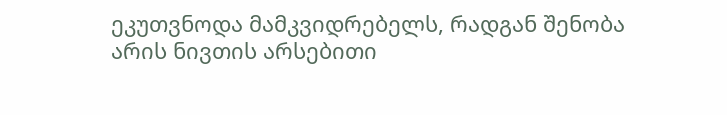ეკუთვნოდა მამკვიდრებელს, რადგან შენობა არის ნივთის არსებითი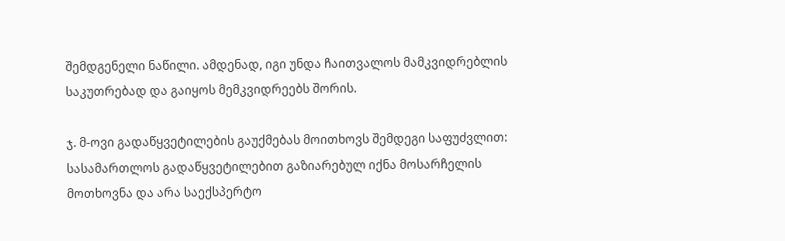შემდგენელი ნაწილი. ამდენად, იგი უნდა ჩაითვალოს მამკვიდრებლის საკუთრებად და გაიყოს მემკვიდრეებს შორის.

ჯ. მ-ოვი გადაწყვეტილების გაუქმებას მოითხოვს შემდეგი საფუძვლით: სასამართლოს გადაწყვეტილებით გაზიარებულ იქნა მოსარჩელის მოთხოვნა და არა საექსპერტო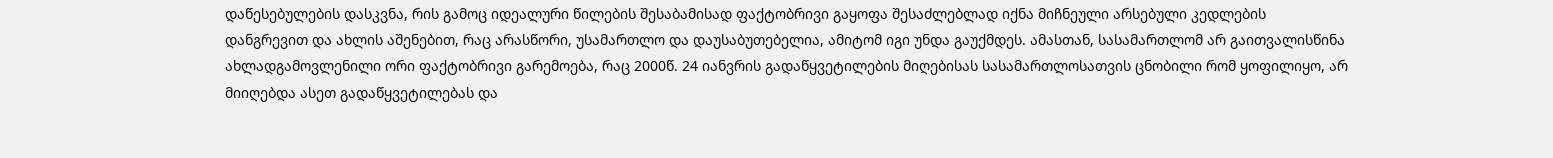დაწესებულების დასკვნა, რის გამოც იდეალური წილების შესაბამისად ფაქტობრივი გაყოფა შესაძლებლად იქნა მიჩნეული არსებული კედლების დანგრევით და ახლის აშენებით, რაც არასწორი, უსამართლო და დაუსაბუთებელია, ამიტომ იგი უნდა გაუქმდეს. ამასთან, სასამართლომ არ გაითვალისწინა ახლადგამოვლენილი ორი ფაქტობრივი გარემოება, რაც 2000წ. 24 იანვრის გადაწყვეტილების მიღებისას სასამართლოსათვის ცნობილი რომ ყოფილიყო, არ მიიღებდა ასეთ გადაწყვეტილებას და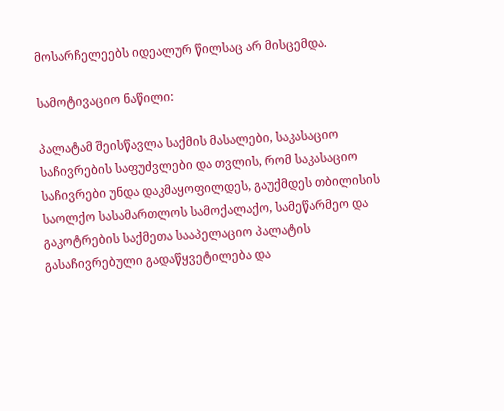მოსარჩელეებს იდეალურ წილსაც არ მისცემდა.

სამოტივაციო ნაწილი:

პალატამ შეისწავლა საქმის მასალები, საკასაციო საჩივრების საფუძვლები და თვლის, რომ საკასაციო საჩივრები უნდა დაკმაყოფილდეს, გაუქმდეს თბილისის საოლქო სასამართლოს სამოქალაქო, სამეწარმეო და გაკოტრების საქმეთა სააპელაციო პალატის გასაჩივრებული გადაწყვეტილება და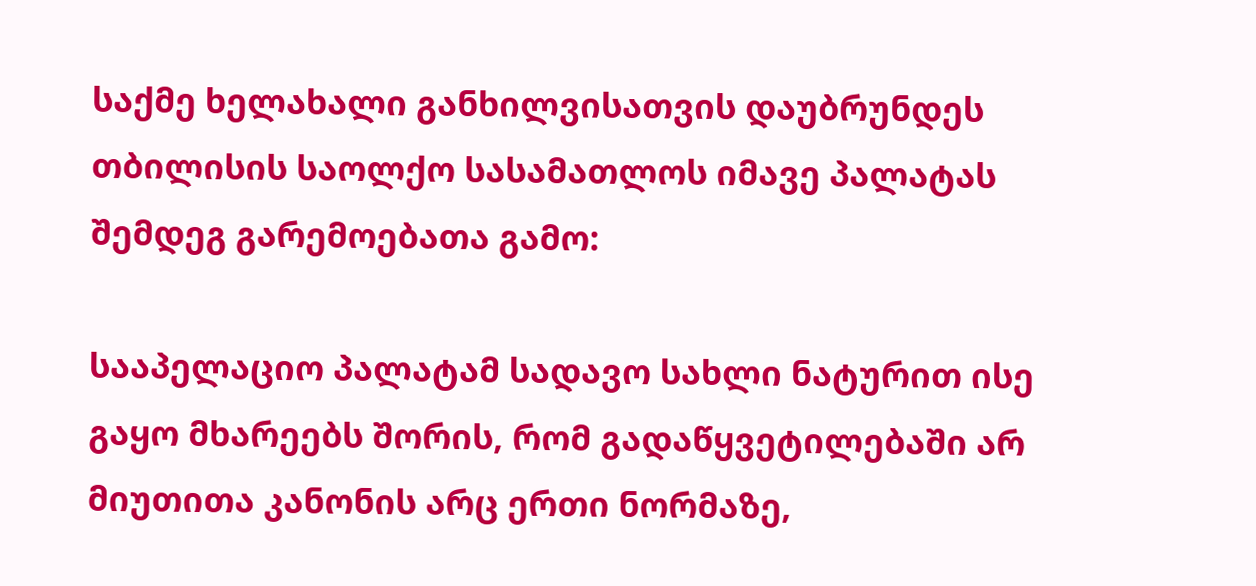საქმე ხელახალი განხილვისათვის დაუბრუნდეს თბილისის საოლქო სასამათლოს იმავე პალატას შემდეგ გარემოებათა გამო:

სააპელაციო პალატამ სადავო სახლი ნატურით ისე გაყო მხარეებს შორის, რომ გადაწყვეტილებაში არ მიუთითა კანონის არც ერთი ნორმაზე,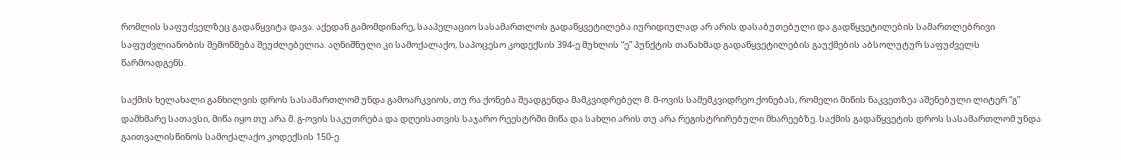რომლის საფუძველზეც გადაწყვიტა დავა. აქედან გამომდინარე, სააპელაციო სასამართლოს გადაწყვეტილება იურიდიულად არ არის დასაბუთებული და გადწყვეტილების სამართლებრივი საფუძვლიანობის შემოწმება შეუძლებელია. აღნიშნული კი სამოქალაქო, საპოცესო კოდექსის 394-ე მუხლის “ე” პუნქტის თანახმად გადაწყვეტილების გაუქმების აბსოლუტურ საფუძველს წარმოადგენს.

საქმის ხელახალი განხილვის დროს სასამართლომ უნდა გამოარკვიოს, თუ რა ქონება შეადგენდა მამკვიდრებელ მ. მ-ოვის სამემკვიდრეო ქონებას, რომელი მიწის ნაკვეთზეა აშენებული ლიტერ “გ” დამხმარე სათავსი, მიწა იყო თუ არა მ. გ-ოვის საკუთრება და დღეისათვის საჯარო რეესტრში მიწა და სახლი არის თუ არა რეგისტრირებული მხარეებზე. საქმის გადაწყვეტის დროს სასამართლომ უნდა გაითვალისწინოს სამოქალაქო კოდექსის 150-ე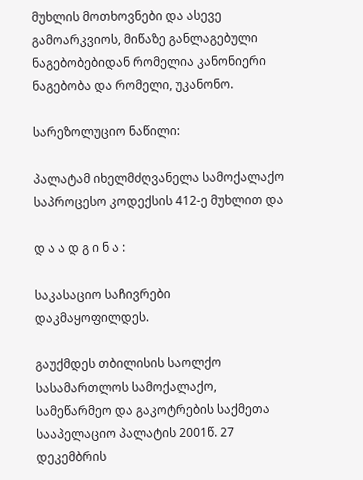მუხლის მოთხოვნები და ასევე გამოარკვიოს, მიწაზე განლაგებული ნაგებობებიდან რომელია კანონიერი ნაგებობა და რომელი, უკანონო.

სარეზოლუციო ნაწილი:

პალატამ იხელმძღვანელა სამოქალაქო საპროცესო კოდექსის 412-ე მუხლით და

დ ა ა დ გ ი ნ ა :

საკასაციო საჩივრები დაკმაყოფილდეს.

გაუქმდეს თბილისის საოლქო სასამართლოს სამოქალაქო, სამეწარმეო და გაკოტრების საქმეთა სააპელაციო პალატის 2001წ. 27 დეკემბრის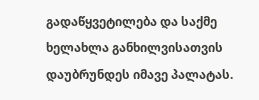გადაწყვეტილება და საქმე ხელახლა განხილვისათვის დაუბრუნდეს იმავე პალატას.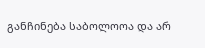განჩინება საბოლოოა და არ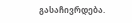გასაჩივრდება.